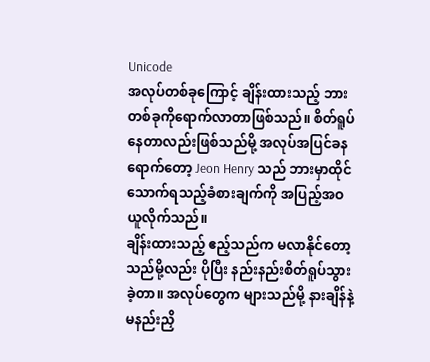Unicode
အလုပ်တစ်ခုကြောင့် ချိန်းထားသည့် ဘားတစ်ခုကိုရောက်လာတာဖြစ်သည်။ စိတ်ရူပ်နေတာလည်းဖြစ်သည်မို့ အလုပ်အပြင်ခနရောက်တော့ Jeon Henry သည် ဘားမှာထိုင်သောက်ရသည့်ခံစားချက်ကို အပြည့်အဝယူလိုက်သည်။
ချိန်းထားသည့် ဧည့်သည်က မလာနိုင်တော့သည်မို့လည်း ပိုပြီး နည်းနည်းစိတ်ရူပ်သွားခဲ့တာ။ အလုပ်တွေက များသည်မို့ နားချိန်နဲ့ မနည်းညှိ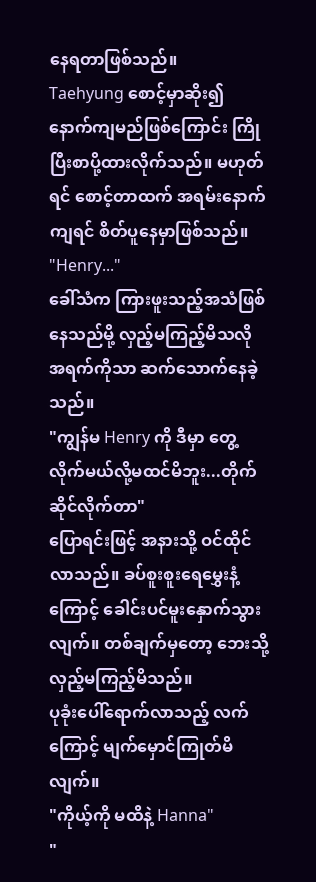နေရတာဖြစ်သည်။
Taehyung စောင့်မှာဆိုး၍ နောက်ကျမည်ဖြစ်ကြောင်း ကြိုပြီးစာပို့ထားလိုက်သည်။ မဟုတ်ရင် စောင့်တာထက် အရမ်းနောက်ကျရင် စိတ်ပူနေမှာဖြစ်သည်။
"Henry..."
ခေါ်သံက ကြားဖူးသည့်အသံဖြစ်နေသည်မို့ လှည့်မကြည့်မိသလို အရက်ကိုသာ ဆက်သောက်နေခဲ့သည်။
"ကျွန်မ Henry ကို ဒီမှာ တွေ့လိုက်မယ်လို့မထင်မိဘူး...တိုက်ဆိုင်လိုက်တာ"
ပြောရင်းဖြင့် အနားသို့ ဝင်ထိုင်လာသည်။ ခပ်စူးစူးရေမွှေးနံ့ကြောင့် ခေါင်းပင်မူးနှောက်သွားလျက်။ တစ်ချက်မှတော့ ဘေးသို့လှည့်မကြည့်မိသည်။
ပုခုံးပေါ်ရောက်လာသည့် လက်ကြောင့် မျက်မှောင်ကြုတ်မိလျက်။
"ကိုယ့်ကို မထိနဲ့ Hanna"
"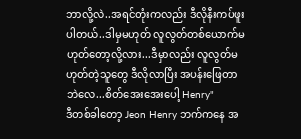ဘာလို့လဲ..အရင်တုံးကလည်း ဒီလိုနီးကပ်ဖူးပါတယ်..ဒါမှမဟုတ် လူလွတ်တစ်ယောက်မဟုတ်တော့လို့လား...ဒီမှာလည်း လူလွတ်မဟုတ်တဲ့သူတွေ ဒီလိုလာပြီး အပန်းဖြေတာဘဲလေ...စိတ်အေးအေးပေါ့ Henry"
ဒီတစ်ခါတော့ Jeon Henry ဘက်ကနေ အ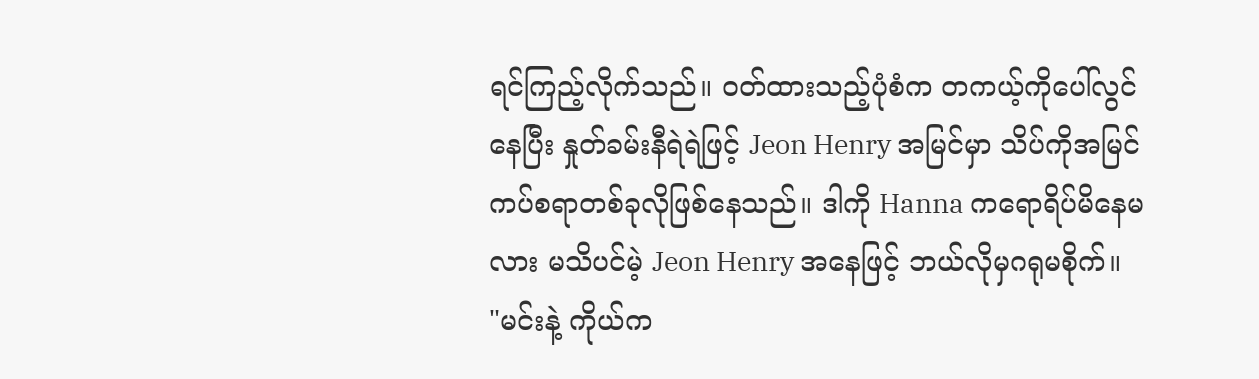ရင်ကြည့်လိုက်သည်။ ဝတ်ထားသည့်ပုံစံက တကယ့်ကိုပေါ်လွင်နေပြီး နှုတ်ခမ်းနီရဲရဲဖြင့် Jeon Henry အမြင်မှာ သိပ်ကိုအမြင်ကပ်စရာတစ်ခုလိုဖြစ်နေသည်။ ဒါကို Hanna ကရောရိပ်မိနေမလား မသိပင်မဲ့ Jeon Henry အနေဖြင့် ဘယ်လိုမှဂရုမစိုက်။
"မင်းနဲ့ ကိုယ်က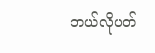ဘယ်လိုပတ်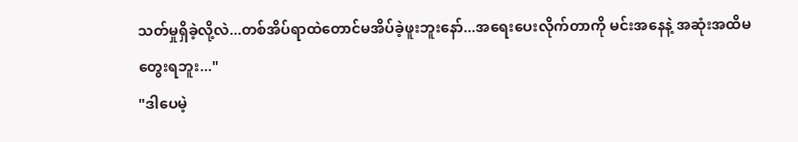သတ်မှုရှိခဲ့လို့လဲ...တစ်အိပ်ရာထဲတောင်မအိပ်ခဲ့ဖူးဘူးနော်...အရေးပေးလိုက်တာကို မင်းအနေနဲ့ အဆုံးအထိမတွေးရဘူး..."
"ဒါပေမဲ့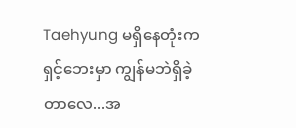Taehyung မရှိနေတုံးက ရှင့်ဘေးမှာ ကျွန်မဘဲရှိခဲ့တာလေ...အ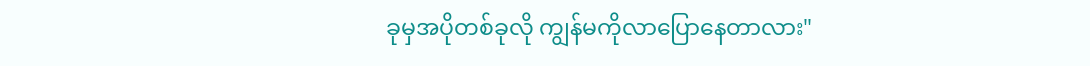ခုမှအပိုတစ်ခုလို ကျွန်မကိုလာပြောနေတာလား"